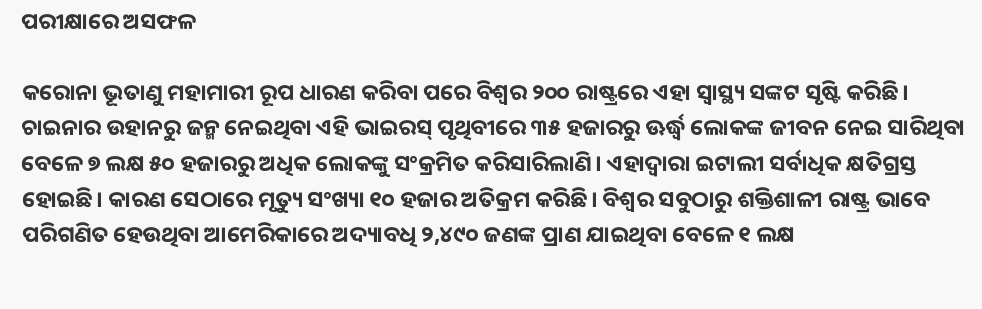ପରୀକ୍ଷାରେ ଅସଫଳ

କରୋନା ଭୂତାଣୁ ମହାମାରୀ ରୂପ ଧାରଣ କରିବା ପରେ ବିଶ୍ୱର ୨୦୦ ରାଷ୍ଟ୍ରରେ ଏହା ସ୍ବାସ୍ଥ୍ୟ ସଙ୍କଟ ସୃଷ୍ଟି କରିଛି। ଚାଇନାର ଉହାନରୁ ଜନ୍ମ ନେଇଥିବା ଏହି ଭାଇରସ୍‌ ପୃଥିବୀରେ ୩୫ ହଜାରରୁ ଊର୍ଦ୍ଧ୍ୱ ଲୋକଙ୍କ ଜୀବନ ନେଇ ସାରିଥିବା ବେଳେ ୭ ଲକ୍ଷ ୫୦ ହଜାରରୁ ଅଧିକ ଲୋକଙ୍କୁ ସଂକ୍ରମିତ କରିସାରିଲାଣି। ଏହାଦ୍ୱାରା ଇଟାଲୀ ସର୍ବାଧିକ କ୍ଷତିଗ୍ରସ୍ତ ହୋଇଛି। କାରଣ ସେଠାରେ ମୃତ୍ୟୁ ସଂଖ୍ୟା ୧୦ ହଜାର ଅତିକ୍ରମ କରିଛି। ବିଶ୍ୱର ସବୁଠାରୁ ଶକ୍ତିଶାଳୀ ରାଷ୍ଟ୍ର ଭାବେ ପରିଗଣିତ ହେଉଥିବା ଆମେରିକାରେ ଅଦ୍ୟାବଧି ୨,୪୯୦ ଜଣଙ୍କ ପ୍ରାଣ ଯାଇଥିବା ବେଳେ ୧ ଲକ୍ଷ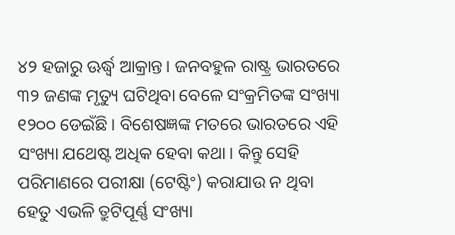୪୨ ହଜାରୁ ଊର୍ଦ୍ଧ୍ୱ ଆକ୍ରାନ୍ତ। ଜନବହୁଳ ରାଷ୍ଟ୍ର ଭାରତରେ ୩୨ ଜଣଙ୍କ ମୃତ୍ୟୁ ଘଟିଥିବା ବେଳେ ସଂକ୍ରମିତଙ୍କ ସଂଖ୍ୟା ୧୨୦୦ ଡେଇଁଛି। ବିଶେଷଜ୍ଞଙ୍କ ମତରେ ଭାରତରେ ଏହି ସଂଖ୍ୟା ଯଥେଷ୍ଟ ଅଧିକ ହେବା କଥା। କିନ୍ତୁ ସେହି ପରିମାଣରେ ପରୀକ୍ଷା (ଟେଷ୍ଟିଂ) କରାଯାଉ ନ ଥିବା ହେତୁ ଏଭଳି ତ୍ରୁଟିପୂର୍ଣ୍ଣ ସଂଖ୍ୟା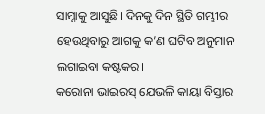ସାମ୍ନାକୁ ଆସୁଛି। ଦିନକୁ ଦିନ ସ୍ଥିତି ଗମ୍ଭୀର ହେଉଥିବାରୁ ଆଗକୁ କ’ଣ ଘଟିବ ଅନୁମାନ ଲଗାଇବା କଷ୍ଟକର।
କରୋନା ଭାଇରସ୍‌ ଯେଭଳି କାୟା ବିସ୍ତାର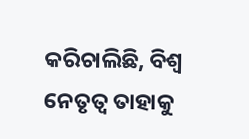କରିଚାଲିଛି, ବିଶ୍ୱ ନେତୃତ୍ୱ ତାହାକୁ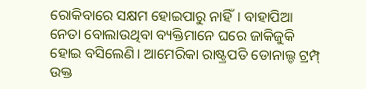ରୋକିବାରେ ସକ୍ଷମ ହୋଇପାରୁ ନାହିଁ। ବାହାପିଆ ନେତା ବୋଲାଉଥିବା ବ୍ୟକ୍ତିମାନେ ଘରେ ଜାକିଜୁକି ହୋଇ ବସିଲେଣି। ଆମେରିକା ରାଷ୍ଟ୍ରପତି ଡୋନାଲ୍ଡ ଟ୍ରମ୍ପ୍‌ ଉକ୍ତ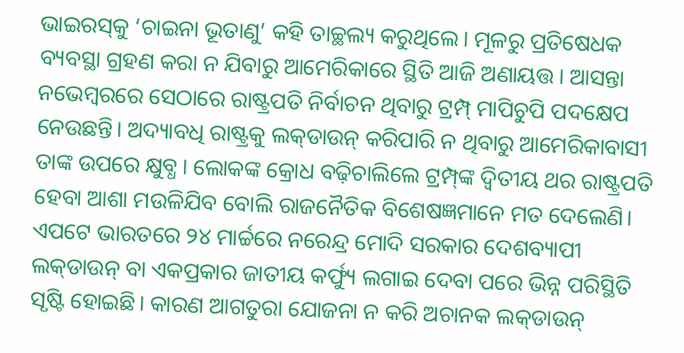ଭାଇରସ୍‌କୁ ‘ଚାଇନା ଭୂତାଣୁ’ କହି ତାଚ୍ଛଲ୍ୟ କରୁଥିଲେ। ମୂଳରୁ ପ୍ରତିଷେଧକ ବ୍ୟବସ୍ଥା ଗ୍ରହଣ କରା ନ ଯିବାରୁ ଆମେରିକାରେ ସ୍ଥିତି ଆଜି ଅଣାୟତ୍ତ। ଆସନ୍ତା ନଭେମ୍ବରରେ ସେଠାରେ ରାଷ୍ଟ୍ରପତି ନିର୍ବାଚନ ଥିବାରୁ ଟ୍ରମ୍ପ୍‌ ମାପିଚୁପି ପଦକ୍ଷେପ ନେଉଛନ୍ତି। ଅଦ୍ୟାବଧି ରାଷ୍ଟ୍ରକୁ ଲକ୍‌ଡାଉନ୍‌ କରିପାରି ନ ଥିବାରୁ ଆମେରିକାବାସୀ ତାଙ୍କ ଉପରେ କ୍ଷୁବ୍ଧ। ଲୋକଙ୍କ କ୍ରୋଧ ବଢ଼ିଚାଲିଲେ ଟ୍ରମ୍ପ୍‌ଙ୍କ ଦ୍ୱିତୀୟ ଥର ରାଷ୍ଟ୍ରପତି ହେବା ଆଶା ମଉଳିଯିବ ବୋଲି ରାଜନୈତିକ ବିଶେଷଜ୍ଞମାନେ ମତ ଦେଲେଣି। ଏପଟେ ଭାରତରେ ୨୪ ମାର୍ଚ୍ଚରେ ନରେନ୍ଦ୍ର ମୋଦି ସରକାର ଦେଶବ୍ୟାପୀ ଲକ୍‌ଡାଉନ୍‌ ବା ଏକପ୍ରକାର ଜାତୀୟ କର୍ଫ୍ୟୁ ଲଗାଇ ଦେବା ପରେ ଭିନ୍ନ ପରିସ୍ଥିତି ସୃଷ୍ଟି ହୋଇଛି। କାରଣ ଆଗତୁରା ଯୋଜନା ନ କରି ଅଚାନକ ଲକ୍‌ଡାଉନ୍‌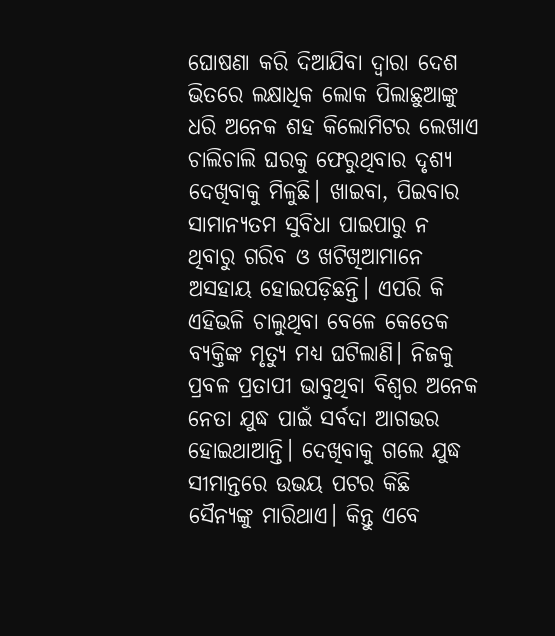ଘୋଷଣା କରି ଦିଆଯିବା ଦ୍ୱାରା ଦେଶ ଭିତରେ ଲକ୍ଷାଧିକ ଲୋକ ପିଲାଛୁଆଙ୍କୁ ଧରି ଅନେକ ଶହ କିଲୋମିଟର ଲେଖାଏ ଚାଲିଚାଲି ଘରକୁ ଫେରୁଥିବାର ଦୃଶ୍ୟ ଦେଖିବାକୁ ମିଳୁଛି। ଖାଇବା, ପିଇବାର ସାମାନ୍ୟତମ ସୁବିଧା ପାଇପାରୁ ନ ଥିବାରୁ ଗରିବ ଓ ଖଟିଖିଆମାନେ ଅସହାୟ ହୋଇପଡ଼ିଛନ୍ତି। ଏପରି କି ଏହିଭଳି ଚାଲୁଥିବା ବେଳେ କେତେକ ବ୍ୟକ୍ତିଙ୍କ ମୃତ୍ୟୁ ମଧ୍ୟ ଘଟିଲାଣି। ନିଜକୁ ପ୍ରବଳ ପ୍ରତାପୀ ଭାବୁଥିବା ବିଶ୍ୱର ଅନେକ ନେତା ଯୁଦ୍ଧ ପାଇଁ ସର୍ବଦା ଆଗଭର ହୋଇଥାଆନ୍ତି। ଦେଖିବାକୁ ଗଲେ ଯୁଦ୍ଧ ସୀମାନ୍ତରେ ଉଭୟ ପଟର କିଛି ସୈନ୍ୟଙ୍କୁ ମାରିଥାଏ। କିନ୍ତୁ ଏବେ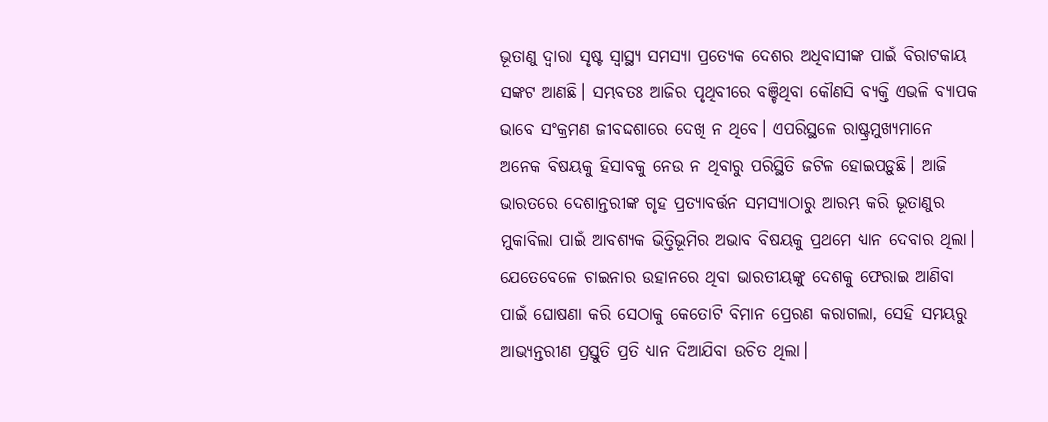ଭୂତାଣୁ ଦ୍ୱାରା ସୃଷ୍ଟ ସ୍ବାସ୍ଥ୍ୟ ସମସ୍ୟା ପ୍ରତ୍ୟେକ ଦେଶର ଅଧିବାସୀଙ୍କ ପାଇଁ ବିରାଟକାୟ ସଙ୍କଟ ଆଣଛି। ସମ୍ଭବତଃ ଆଜିର ପୃଥିବୀରେ ବଞ୍ଚିଥିବା କୌଣସି ବ୍ୟକ୍ତି ଏଭଳି ବ୍ୟାପକ ଭାବେ ସଂକ୍ରମଣ ଜୀବଦ୍ଦଶାରେ ଦେଖି ନ ଥିବେ। ଏପରିସ୍ଥଳେ ରାଷ୍ଟ୍ରମୁଖ୍ୟମାନେ ଅନେକ ବିଷୟକୁ ହିସାବକୁ ନେଉ ନ ଥିବାରୁ ପରିସ୍ଥିତି ଜଟିଳ ହୋଇପଡ଼ୁଛି। ଆଜି ଭାରତରେ ଦେଶାନ୍ତରୀଙ୍କ ଗୃହ ପ୍ରତ୍ୟାବର୍ତ୍ତନ ସମସ୍ୟାଠାରୁ ଆରମ୍ଭ କରି ଭୂତାଣୁର ମୁକାବିଲା ପାଇଁ ଆବଶ୍ୟକ ଭିତ୍ତିଭୂମିର ଅଭାବ ବିଷୟକୁ ପ୍ରଥମେ ଧ୍ୟାନ ଦେବାର ଥିଲା। ଯେତେବେଳେ ଚାଇନାର ଉହାନରେ ଥିବା ଭାରତୀୟଙ୍କୁ ଦେଶକୁ ଫେରାଇ ଆଣିବା ପାଇଁ ଘୋଷଣା କରି ସେଠାକୁ କେତୋଟି ବିମାନ ପ୍ରେରଣ କରାଗଲା, ସେହି ସମୟରୁ ଆଭ୍ୟନ୍ତରୀଣ ପ୍ରସ୍ତୁତି ପ୍ରତି ଧ୍ୟାନ ଦିଆଯିବା ଉଚିତ ଥିଲା।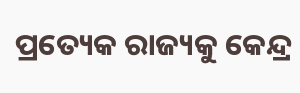ପ୍ରତ୍ୟେକ ରାଜ୍ୟକୁ କେନ୍ଦ୍ର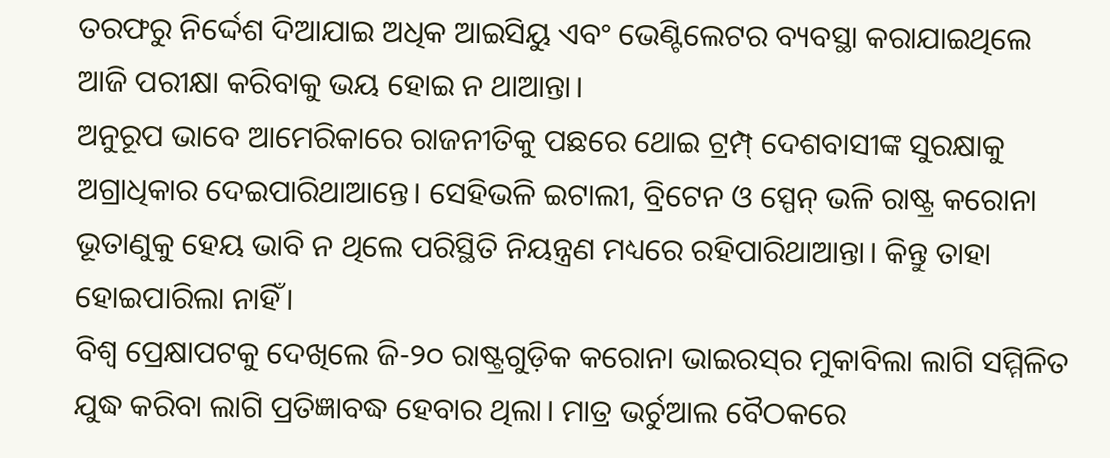ତରଫରୁ ନିର୍ଦ୍ଦେଶ ଦିଆଯାଇ ଅଧିକ ଆଇସିୟୁ ଏବଂ ଭେଣ୍ଟିଲେଟର ବ୍ୟବସ୍ଥା କରାଯାଇଥିଲେ ଆଜି ପରୀକ୍ଷା କରିବାକୁ ଭୟ ହୋଇ ନ ଥାଆନ୍ତା।
ଅନୁରୂପ ଭାବେ ଆମେରିକାରେ ରାଜନୀତିକୁ ପଛରେ ଥୋଇ ଟ୍ରମ୍ପ୍‌ ଦେଶବାସୀଙ୍କ ସୁରକ୍ଷାକୁ ଅଗ୍ରାଧିକାର ଦେଇପାରିଥାଆନ୍ତେ। ସେହିଭଳି ଇଟାଲୀ, ବ୍ରିଟେନ ଓ ସ୍ପେନ୍‌ ଭଳି ରାଷ୍ଟ୍ର କରୋନା ଭୂତାଣୁକୁ ହେୟ ଭାବି ନ ଥିଲେ ପରିସ୍ଥିତି ନିୟନ୍ତ୍ରଣ ମଧ୍ୟରେ ରହିପାରିଥାଆନ୍ତା। କିନ୍ତୁ ତାହା ହୋଇପାରିଲା ନାହିଁ।
ବିଶ୍ୱ ପ୍ରେକ୍ଷାପଟକୁ ଦେଖିଲେ ଜି-୨୦ ରାଷ୍ଟ୍ରଗୁଡ଼ିକ କରୋନା ଭାଇରସ୍‌ର ମୁକାବିଲା ଲାଗି ସମ୍ମିଳିତ ଯୁଦ୍ଧ କରିବା ଲାଗି ପ୍ରତିଜ୍ଞାବଦ୍ଧ ହେବାର ଥିଲା। ମାତ୍ର ଭର୍ଚୁଆଲ ବୈଠକରେ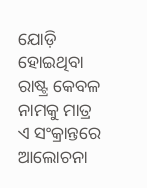ଯୋଡ଼ି ହୋଇଥିବା ରାଷ୍ଟ୍ର କେବଳ ନାମକୁ ମାତ୍ର ଏ ସଂକ୍ରାନ୍ତରେ ଆଲୋଚନା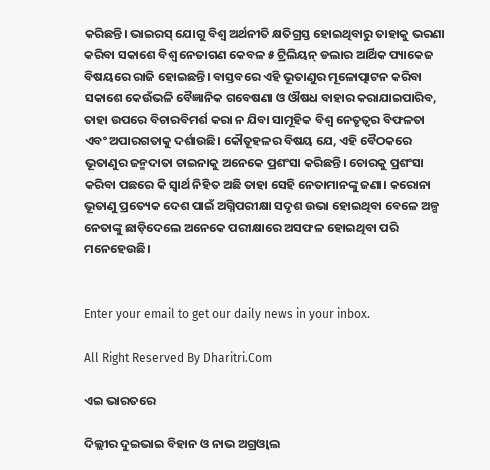କରିଛନ୍ତି। ଭାଇରସ୍‌ ଯୋଗୁ ବିଶ୍ୱ ଅର୍ଥନୀତି କ୍ଷତିଗ୍ରସ୍ତ ହୋଇଥିବାରୁ ତାହାକୁ ଭରଣା କରିବା ସକାଶେ ବିଶ୍ୱ ନେତାଗଣ କେବଳ ୫ ଟ୍ରିଲିୟନ୍‌ ଡଲାର ଆର୍ଥିକ ପ୍ୟାକେଜ ବିଷୟରେ ରାଜି ହୋଇଛନ୍ତି। ବାସ୍ତବରେ ଏହି ଭୂତାଣୁର ମୂଳୋତ୍ପାଟନ କରିବା ସକାଶେ କେଉଁଭଳି ବୈଜ୍ଞାନିକ ଗବେଷଣା ଓ ଔଷଧ ବାହାର କରାଯାଇପାରିବ, ତାହା ଉପରେ ବିଚାରବିମର୍ଶ କରା ନ ଯିବା ସାମୂହିକ ବିଶ୍ୱ ନେତୃତ୍ୱର ବିଫଳତା ଏବଂ ଅପାରଗତାକୁ ଦର୍ଶାଉଛି। କୌତୂହଳର ବିଷୟ ଯେ, ଏହି ବୈଠକରେ ଭୂତାଣୁର ଜନ୍ମଦାତା ଚାଇନାକୁ ଅନେକେ ପ୍ରଶଂସା କରିଛନ୍ତି। ଚୋରକୁ ପ୍ରଶଂସା କରିବା ପଛରେ କି ସ୍ବାର୍ଥ ନିହିତ ଅଛି ତାହା ସେହି ନେତାମାନଙ୍କୁ ଜଣା। କରୋନା ଭୂତାଣୁ ପ୍ରତ୍ୟେକ ଦେଶ ପାଇଁ ଅଗ୍ନିପରୀକ୍ଷା ସଦୃଶ ଉଭା ହୋଇଥିବା ବେଳେ ଅଳ୍ପ ନେତାଙ୍କୁ ଛାଡ଼ିଦେଲେ ଅନେକେ ପରୀକ୍ଷାରେ ଅସଫଳ ହୋଇଥିବା ପରି ମନେହେଉଛି।


Enter your email to get our daily news in your inbox.

All Right Reserved By Dharitri.Com

ଏଇ ଭାରତରେ

ଦିଲ୍ଲୀର ଦୁଇଭାଇ ବିହାନ ଓ ନାଭ ଅଗ୍ରଓ୍ୱାଲ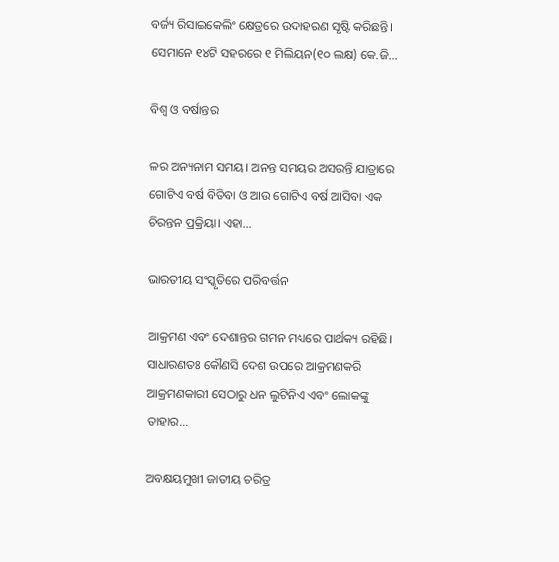ବର୍ଜ୍ୟ ରିସାଇକେଲିଂ କ୍ଷେତ୍ରରେ ଉଦାହରଣ ସୃଷ୍ଟି କରିଛନ୍ତି। ସେମାନେ ୧୪ଟି ସହରରେ ୧ ମିଲିୟନ(୧୦ ଲକ୍ଷ) କେ.ଜି...

ବିଶ୍ୱ ଓ ବର୍ଷାନ୍ତର

ଳର ଅନ୍ୟନାମ ସମୟ। ଅନନ୍ତ ସମୟର ଅସରନ୍ତି ଯାତ୍ରାରେ ଗୋଟିଏ ବର୍ଷ ବିତିବା ଓ ଆଉ ଗୋଟିଏ ବର୍ଷ ଆସିବା ଏକ ଚିରନ୍ତନ ପ୍ରକ୍ରିୟା। ଏହା...

ଭାରତୀୟ ସଂସ୍କୃତିରେ ପରିବର୍ତ୍ତନ

ଆକ୍ରମଣ ଏବଂ ଦେଶାନ୍ତର ଗମନ ମଧ୍ୟରେ ପାର୍ଥକ୍ୟ ରହିଛି। ସାଧାରଣତଃ କୌଣସି ଦେଶ ଉପରେ ଆକ୍ରମଣକରି ଆକ୍ରମଣକାରୀ ସେଠାରୁ ଧନ ଲୁଟିନିଏ ଏବଂ ଲୋକଙ୍କୁ ତାହାର...

ଅବକ୍ଷୟମୁଖୀ ଜାତୀୟ ଚରିତ୍ର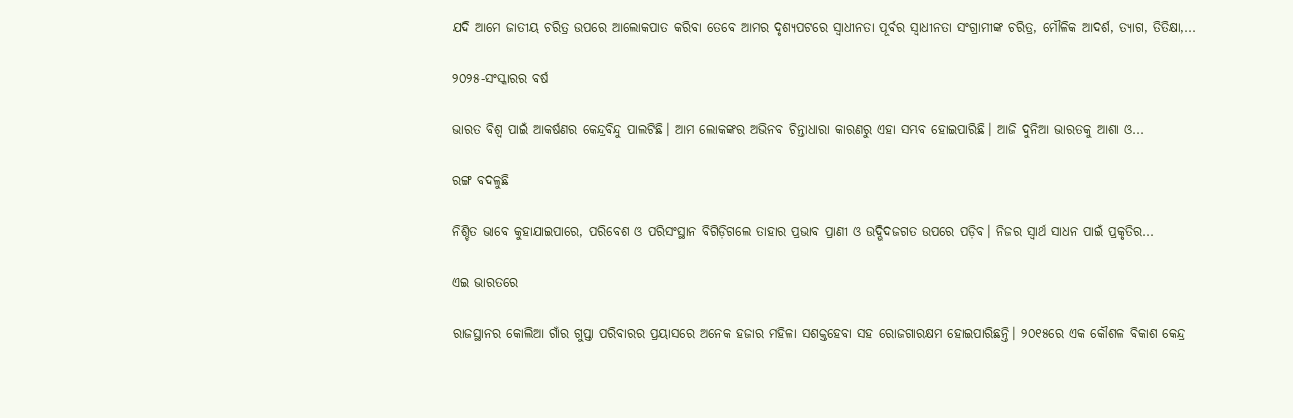ଯଦି ଆମେ ଜାତୀୟ ଚରିତ୍ର ଉପରେ ଆଲୋକପାତ କରିବା ତେବେ ଆମର ଦୃଶ୍ୟପଟରେ ସ୍ବାଧୀନତା ପୂର୍ବର ସ୍ବାଧୀନତା ସଂଗ୍ରାମୀଙ୍କ ଚରିତ୍ର, ମୌଳିକ ଆଦର୍ଶ, ତ୍ୟାଗ, ତିତିକ୍ଷା,...

୨୦୨୫-ସଂସ୍କାରର ବର୍ଷ

ଭାରତ ବିଶ୍ୱ ପାଇଁ ଆକର୍ଷଣର କେନ୍ଦ୍ରବିନ୍ଦୁ ପାଲଟିଛି। ଆମ ଲୋକଙ୍କର ଅଭିନବ ଚିନ୍ତାଧାରା କାରଣରୁ ଏହା ସମ୍ଭବ ହୋଇପାରିଛି। ଆଜି ଦୁନିଆ ଭାରତକୁ ଆଶା ଓ...

ରଙ୍ଗ ବଦଳୁଛି

ନିଶ୍ଚିତ ଭାବେ କୁହାଯାଇପାରେ, ପରିବେଶ ଓ ପରିସଂସ୍ଥାନ ବିଗିଡ଼ିଗଲେ ତାହାର ପ୍ରଭାବ ପ୍ରାଣୀ ଓ ଉଦ୍ଭିଦଜଗତ ଉପରେ ପଡ଼ିବ। ନିଜର ସ୍ବାର୍ଥ ସାଧନ ପାଇଁ ପ୍ରକୃତିର...

ଏଇ ଭାରତରେ

ରାଜସ୍ଥାନର କୋଲିଆ ଗାଁର ଗୁପ୍ତା ପରିବାରର ପ୍ରୟାସରେ ଅନେକ ହଜାର ମହିଳା ସଶକ୍ତହେବା ସହ ରୋଜଗାରକ୍ଷମ ହୋଇପାରିଛନ୍ତି। ୨୦୧୫ରେ ଏକ କୌଶଳ ବିକାଶ କେନ୍ଦ୍ର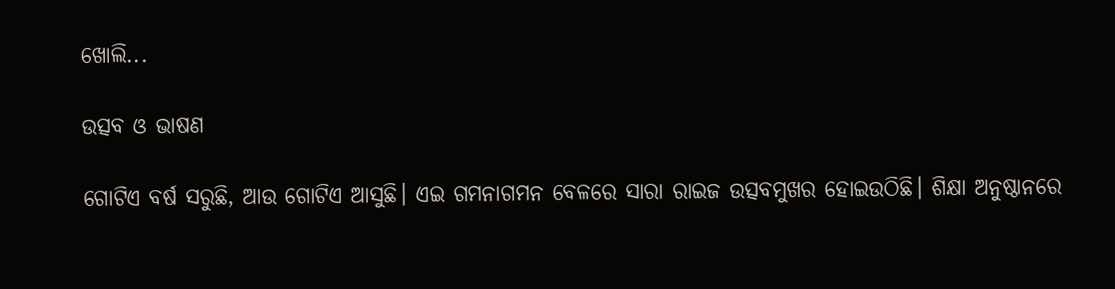ଖୋଲି...

ଉତ୍ସବ ଓ ଭାଷଣ

ଗୋଟିଏ ବର୍ଷ ସରୁଛି, ଆଉ ଗୋଟିଏ ଆସୁଛି। ଏଇ ଗମନାଗମନ ବେଳରେ ସାରା ରାଇଜ ଉତ୍ସବମୁଖର ହୋଇଉଠିଛି। ଶିକ୍ଷା ଅନୁଷ୍ଠାନରେ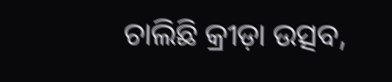ଚାଲିଛି କ୍ରୀଡ଼ା ଉତ୍ସବ,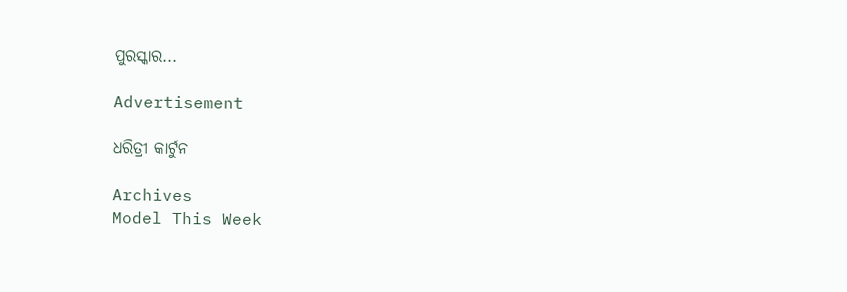ପୁରସ୍କାର...

Advertisement

ଧରିତ୍ରୀ କାର୍ଟୁନ

Archives
Model This Week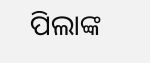ପିଲାଙ୍କ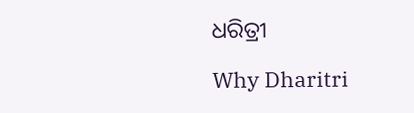ଧରିତ୍ରୀ

Why Dharitri